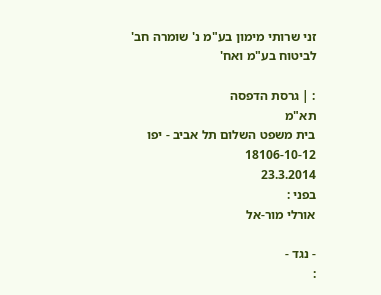זני שרותי מימון בע"מ נ' שומרה חב' לביטוח בע"מ ואח'

: | גרסת הדפסה
תא"מ
בית משפט השלום תל אביב - יפו
18106-10-12
23.3.2014
בפני :
אורלי מור-אל

- נגד -
: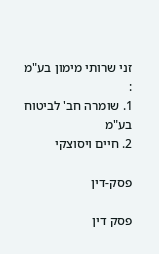זני שרותי מימון בע"מ
:
1. שומרה חב' לביטוח בע"מ
2. חיים ויסוצקי

פסק-דין

פסק דין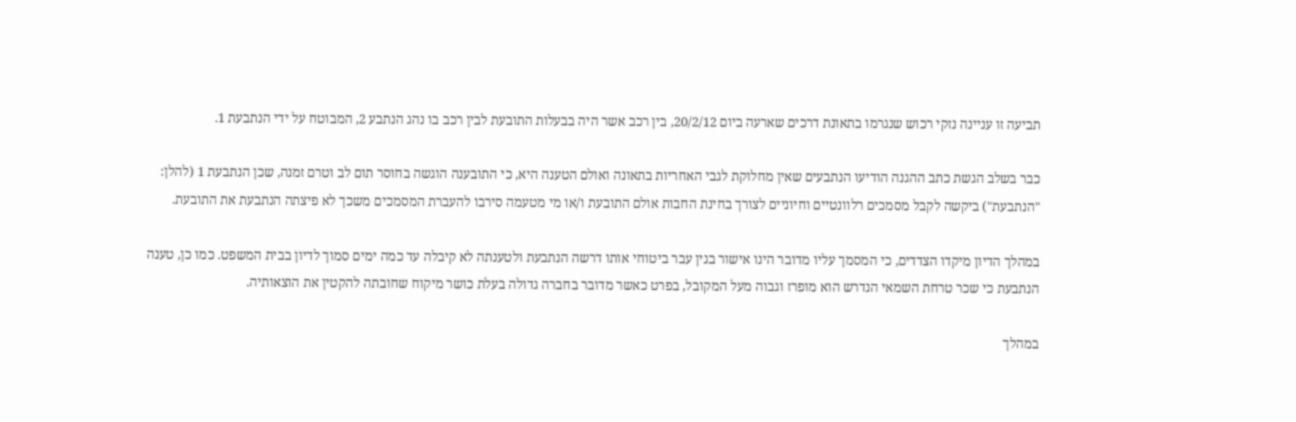תביעה זו עניינה נזקי רכוש שנגרמו בתאונת דרכים שארעה ביום 20/2/12, בין רכב אשר היה בבעלות התובעת לבין רכב בו נהג הנתבע 2, המבוטח על ידי הנתבעת 1.

כבר בשלב הגשת כתב ההגנה הודיעו הנתבעים שאין מחלוקת לגבי האחריות בתאונה ואולם הטענה היא, כי התובענה הוגשה בחוסר תום לב וטרם זמנה, שכן הנתבעת 1 (להלן: "הנתבעת") ביקשה לקבל מסמכים רלוונטיים וחיוניים לצורך בחינת החבות אולם התובעת ו/או מי מטעמה סירבו להעברת המסמכים משכך לא פיצתה הנתבעת את התובעת.

במהלך הדיון מיקדו הצדדים, כי המסמך עליו מדובר הינו אישור בגין עבר ביטוחי אותו דרשה הנתבעת ולטענתה לא קיבלה עד כמה ימים סמוך לדיון בבית המשפט. כמו כן, טענה הנתבעת כי שכר טרחת השמאי הנדרש הוא מופרז וגבוה מעל המקובל, בפרט כאשר מדובר בחברה גדולה בעלת כושר מיקוח שחובתה להקטין את הוצאותיה.

במהלך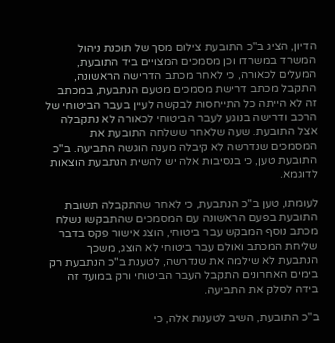הדיון, הציג ב"כ התובעת צילום מסך של תוכנת ניהול המשרד במשרדו וכן מסמכים המצויים ביד התובעת, המעלים לכאורה, כי לאחר מכתב הדרישה הראשונה, התקבל מכתב דרישת מסמכים מטעם הנתבעת, במכתב זה לא הייתה כל התייחסות לבקשה לעיין בעבר הביטוחי של הרכב ודרישה בנוגע לעבר הביטוחי לכאורה לא נתקבלה אצל התובעת. שעה שלאחר ששלחה התובעת את המסמכים שנדרשה לא קיבלה מענה הוגשה התביעה. ב"כ התובעת טען, כי בנסיבות אלה יש להשית הנתבעת הוצאות לדוגמא.

לעומתו, טען ב"כ הנתבעת, כי לאחר שהתקבלה תשובת התובעת בפעם הראשונה עם המסמכים שהתבקשו נשלח מכתב נוסף המבקש עבר ביטוחי, הוצג אישור פקס בדבר שליחת המכתב ואולם עבר ביטוחי לא הוצג, משכך הנתבעת לא שילמה את שנדרשה, לטענת ב"כ הנתבעת רק בימים האחרונים התקבל העבר הביטוחי ורק במועד זה בידה לסלק את התביעה.

ב"כ התובעת, השיב לטענות אלה, כי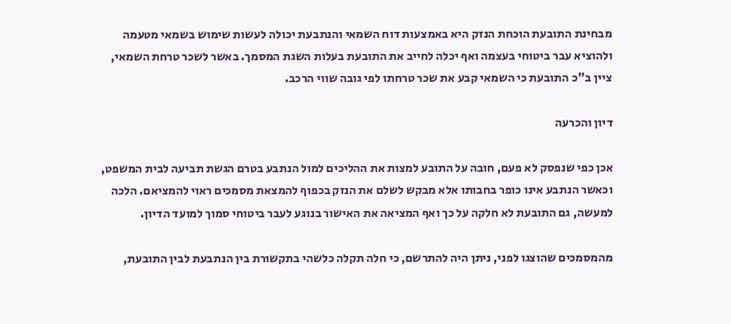מבחינת התובעת הוכחת הנזק היא באמצעות דוח השמאי והנתבעת יכולה לעשות שימוש בשמאי מטעמה ולהוציא עבר ביטוחי בעצמה ואף יכלה לחייב את התובעת בעלות השגת המסמך. באשר לשכר טרחת השמאי, ציין ב"כ התובעת כי השמאי קבע את שכר טרחתו לפי גובה שווי הרכב.

דיון והכרעה

אכן כפי שנפסק לא פעם, חובה על התובע למצות את ההליכים למול הנתבע בטרם הגשת תביעה לבית המשפט, וכאשר הנתבע אינו כופר בחבותו אלא מבקש לשלם את הנזק בכפוף להמצאת מסמכים ראוי להמציאם. הלכה למעשה, גם התובעת לא חלקה על כך ואף המציאה את האישור בנוגע לעבר ביטוחי סמוך למועד הדיון.

מהמסמכים שהוצגו לפני, ניתן היה להתרשם, כי חלה תקלה כלשהי בתקשורת בין הנתבעת לבין התובעת,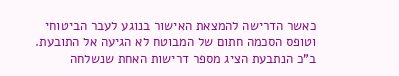כאשר הדרישה להמצאת האישור בנוגע לעבר הביטוחי וטופס הסכמה חתום של המבוטח לא הגיעה אל התובעת. ב"כ הנתבעת הציג מספר דרישות האחת שנשלחה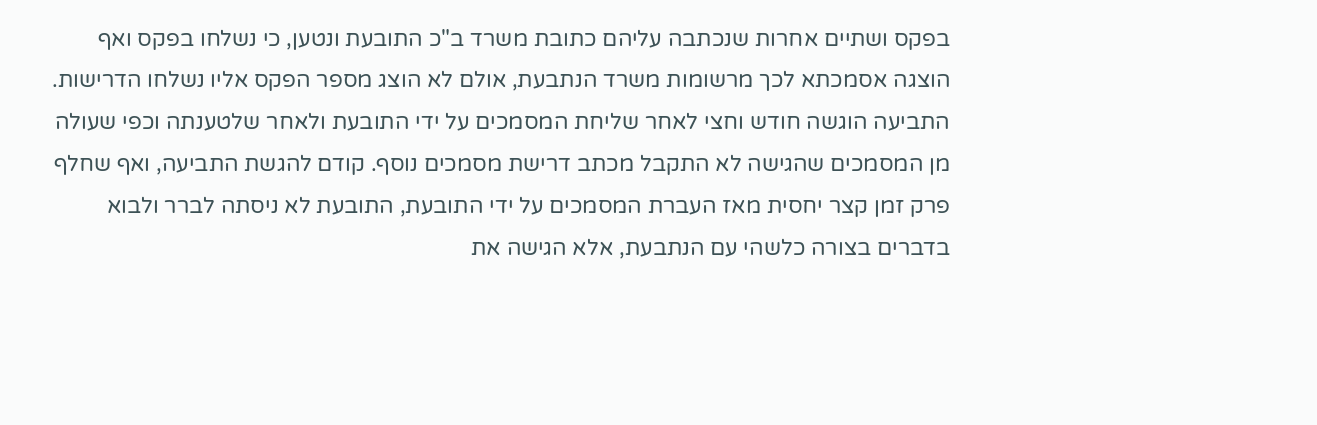בפקס ושתיים אחרות שנכתבה עליהם כתובת משרד ב"כ התובעת ונטען, כי נשלחו בפקס ואף הוצגה אסמכתא לכך מרשומות משרד הנתבעת, אולם לא הוצג מספר הפקס אליו נשלחו הדרישות. התביעה הוגשה חודש וחצי לאחר שליחת המסמכים על ידי התובעת ולאחר שלטענתה וכפי שעולה מן המסמכים שהגישה לא התקבל מכתב דרישת מסמכים נוסף. קודם להגשת התביעה, ואף שחלף פרק זמן קצר יחסית מאז העברת המסמכים על ידי התובעת, התובעת לא ניסתה לברר ולבוא בדברים בצורה כלשהי עם הנתבעת, אלא הגישה את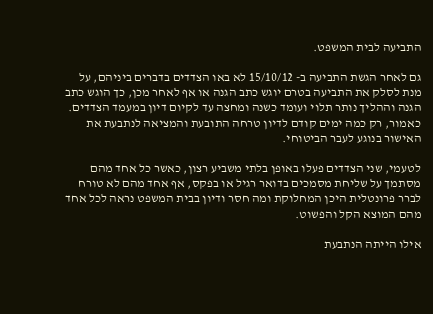התביעה לבית המשפט.

גם לאחר הגשת התביעה ב- 15/10/12 לא באו הצדדים בדברים ביניהם, על מנת לסלק את התביעה בטרם יוגש כתב הגנה או אף לאחר מכן, כך הוגש כתב הגנה וההליך נותר תלוי ועומד כשנה ומחצה עד לקיום דיון במעמד הצדדים. כאמור, רק כמה ימים קודם לדיון טרחה התובעת והמציאה לנתבעת את האישור בנוגע לעבר הביטוחי.

לטעמי, שני הצדדים פעלו באופן בלתי משביע רצון, כאשר כל אחד מהם מסתמך על שליחת מסמכים בדואר רגיל או בפקס, אף אחד מהם לא טורח לברר פרונטלית היכן המחלוקת ומה חסר ודיון בבית המשפט נראה לכל אחד מהם המוצא הקל והפשוט.

אילו הייתה הנתבעת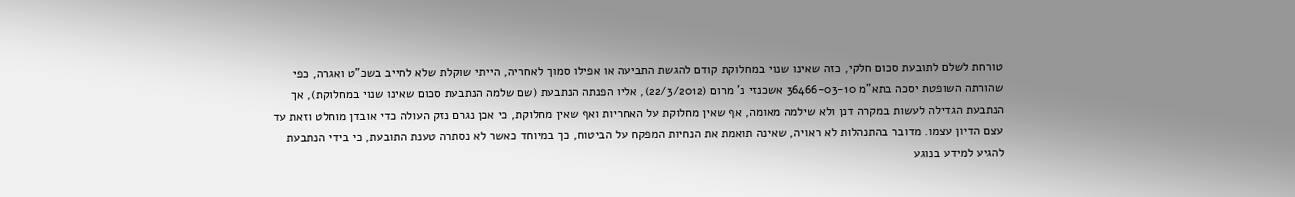טורחת לשלם לתובעת סכום חלקי, כזה שאינו שנוי במחלוקת קודם להגשת התביעה או אפילו סמוך לאחריה, הייתי שוקלת שלא לחייב בשכ"ט ואגרה, כפי שהורתה השופטת יסכה בתא"מ 36466-03-10 אשכנזי נ' מרום (22/3/2012), אליו הפנתה הנתבעת (שם שלמה הנתבעת סכום שאינו שנוי במחלוקת), אך הנתבעת הגדילה לעשות במקרה דנן ולא שילמה מאומה, אף שאין מחלוקת על האחריות ואף שאין מחלוקת, כי אכן נגרם נזק העולה כדי אובדן מוחלט וזאת עד עצם הדיון עצמו. מדובר בהתנהלות לא ראויה, שאינה תואמת את הנחיות המפקח על הביטוח, כך במיוחד כאשר לא נסתרה טענת התובעת, כי בידי הנתבעת להגיע למידע בנוגע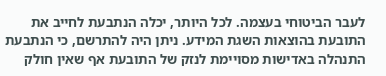לעבר הביטוחי בעצמה. לכל היותר, יכלה הנתבעת לחייב את התובעת בהוצאות השגת המידע. ניתן היה להתרשם, כי הנתבעת התנהלה באדישות מסויימת לנזק של התובעת אף שאין חולק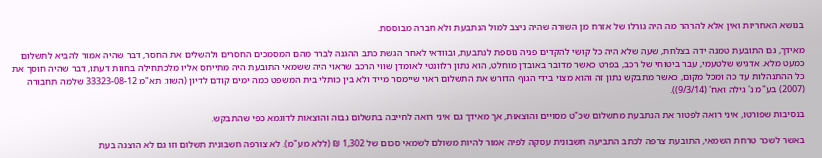בנושא האחריות ואין אלא להרהר מה היה גורלו של אזרח מן השורה שהיה ניצב למול הנתבעת ולא חברה מבוססת.

מאידך, גם התובעת טמנה ידה בצלחת, שעה שלא היה כל קושי להקדים פניה נוספת לנתבעת, ובוודאי לאחר הגשת כתב ההגנה לברר מהם המסמכים החסרים ולהשלים את החסר, דבר שהיה אמור להביא לתשלום כמעט מלא. אדגיש שלטעמי, עבר ביטוחי של רכב, בפרט כאשר מדובר באובדן מוחלט, הוא נתון רלוונטי לאומדן שווי הרכב שראוי היה ששמאי התובעת היה מתייחס אליו מלכתחילה בחוות דעתו, דבר שהיה חוסך את כל ההתנהלות עד כה ומכל מקום, כאשר מתבקש נתון זה והוא מצוי בידי הגוף הדורש את התשלום ראוי שיימסר מייד ולא בין כותלי בית המשפט כמה ימים קודם לדיון (השוו: תא"מ 33323-08-12 שלמה תחבורה (2007) בע"מ נ' גילה ואח' (9/3/14)).

בנסיבות שפורטו, איני רואה לפטור את הנתבעת מתשלום שכ"ט מסויים והוצאות, אך מאידך גם איני רואה לחייבה בתשלום גבוה והוצאות לדוגמא כפי שהתבקש.

באשר לשכר טרחת השמאי, התובעת צרפה לכתב התביעה חשבונית עסקה לפיה אמור להיות משולם לשמאי סכום של 1,302 ₪ (ללא מע"מ). לא צורפה חשבונית תשלום וזו גם לא הוצגה בעת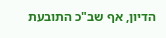הדיון, אף שב"כ התובעת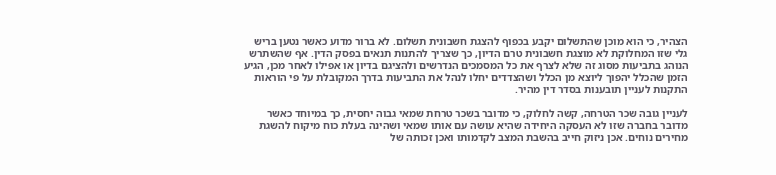הצהיר, כי הוא מוכן שהתשלום יקבע בכפוף להצגת חשבונית תשלום. לא ברור מדוע כאשר נטען בריש גלי שזו המחלוקת לא מוצגת חשבונית טרם הדיון, כך שצריך להתנות תנאים בפסק הדין. אף שהשתרש הנוהג בתביעות מסוג זה שלא לצרף את כל המסמכים הנדרשים ולהציגם בדיון או אפילו לאחר מכן, הגיע הזמן שהכלל יהפוך ליוצא מן הכלל ושהצדדים יחלו לנהל את התביעות בדרך המקובלת על פי הוראות התקנות לעניין תובענות בסדר דין מהיר.

לעניין גובה שכר הטרחה, קשה לחלוק, כי מדובר בשכר טרחת שמאי גבוה יחסית, כך במיוחד כאשר מדובר בחברה שזו לא העסקה היחידה שהיא עושה עם אותו שמאי ושהינה בעלת כוח מיקוח להשגת מחירים נוחים. אכן ניזוק חייב בהשבת המצב לקדמותו ואכן זכותה של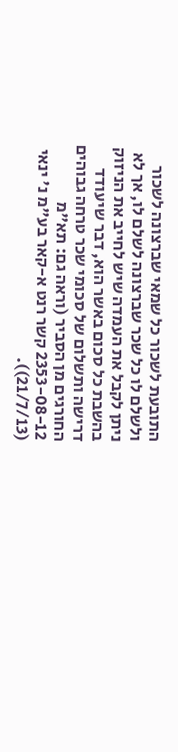התובעת לשכור כל שמאי שברצונה לשכור ולשלם לו כל שכר שברצונה לשלם לו, אך לא ניתן לקבל את העמדה שיש לחייב את הניזוק בהשבת כל סכום באשר הוא, דבר שיעודד דרישה ותשלום של סכומי שכר טרחה גבוהים החורגים מן הסביר (וראה גם: תא"מ 2353-08-12 קשר רנט א-קאר בע"מ נ' ינאי (21/7/13)).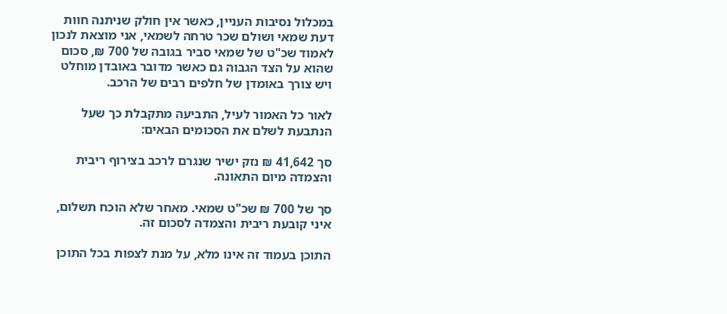במכלול נסיבות העניין, כאשר אין חולק שניתנה חוות דעת שמאי ושולם שכר טרחה לשמאי, אני מוצאת לנכון לאמוד שכ"ט של שמאי סביר בגובה של 700 ₪, סכום שהוא על הצד הגבוה גם כאשר מדובר באובדן מוחלט ויש צורך באומדן של חלפים רבים של הרכב.

לאור כל האמור לעיל, התביעה מתקבלת כך שעל הנתבעת לשלם את הסכומים הבאים:

סך 41,642 ₪ נזק ישיר שנגרם לרכב בצירוף ריבית והצמדה מיום התאונה.

סך של 700 ₪ שכ"ט שמאי. מאחר שלא הוכח תשלום, איני קובעת ריבית והצמדה לסכום זה.

התוכן בעמוד זה אינו מלא, על מנת לצפות בכל התוכן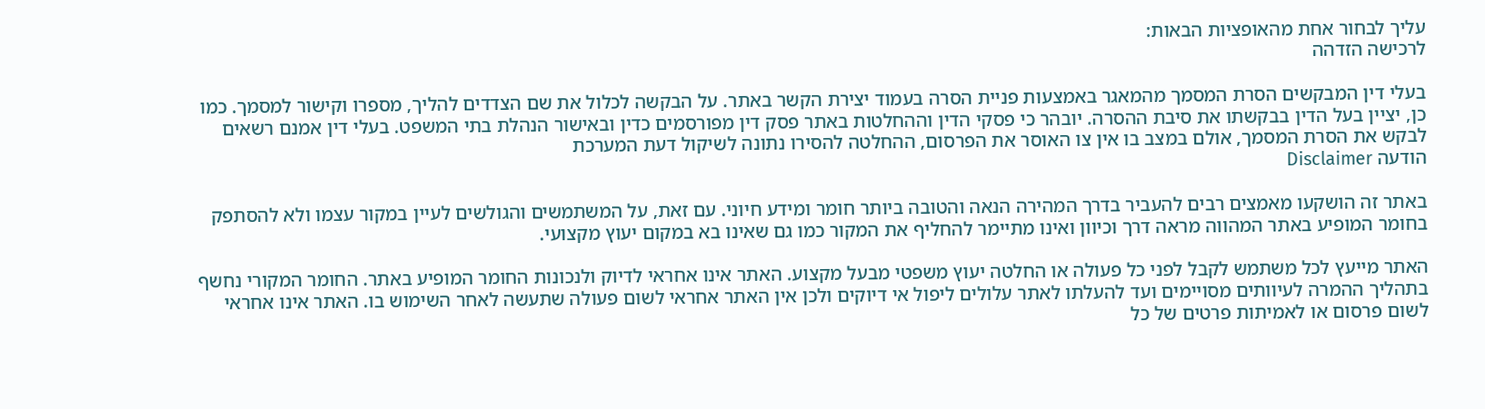עליך לבחור אחת מהאופציות הבאות:
לרכישה הזדהה

בעלי דין המבקשים הסרת המסמך מהמאגר באמצעות פניית הסרה בעמוד יצירת הקשר באתר. על הבקשה לכלול את שם הצדדים להליך, מספרו וקישור למסמך. כמו כן, יציין בעל הדין בבקשתו את סיבת ההסרה. יובהר כי פסקי הדין וההחלטות באתר פסק דין מפורסמים כדין ובאישור הנהלת בתי המשפט. בעלי דין אמנם רשאים לבקש את הסרת המסמך, אולם במצב בו אין צו האוסר את הפרסום, ההחלטה להסירו נתונה לשיקול דעת המערכת
הודעה Disclaimer

באתר זה הושקעו מאמצים רבים להעביר בדרך המהירה הנאה והטובה ביותר חומר ומידע חיוני. עם זאת, על המשתמשים והגולשים לעיין במקור עצמו ולא להסתפק בחומר המופיע באתר המהווה מראה דרך וכיוון ואינו מתיימר להחליף את המקור כמו גם שאינו בא במקום יעוץ מקצועי.

האתר מייעץ לכל משתמש לקבל לפני כל פעולה או החלטה יעוץ משפטי מבעל מקצוע. האתר אינו אחראי לדיוק ולנכונות החומר המופיע באתר. החומר המקורי נחשף בתהליך ההמרה לעיוותים מסויימים ועד להעלתו לאתר עלולים ליפול אי דיוקים ולכן אין האתר אחראי לשום פעולה שתעשה לאחר השימוש בו. האתר אינו אחראי לשום פרסום או לאמיתות פרטים של כל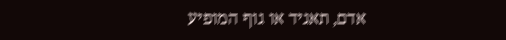אדם, תאגיד או גוף המופיע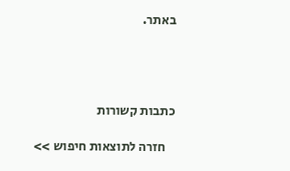באתר.




כתבות קשורות

    חזרה לתוצאות חיפוש >>